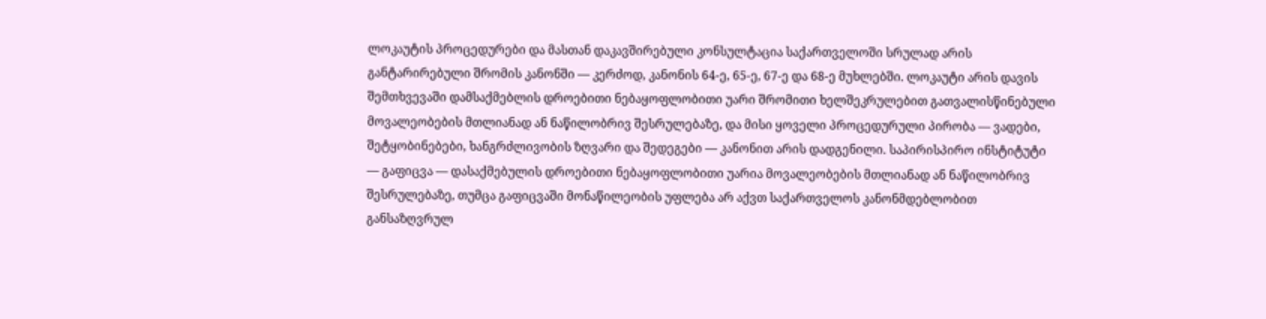ლოკაუტის პროცედურები და მასთან დაკავშირებული კონსულტაცია საქართველოში სრულად არის განტარირებული შრომის კანონში — კერძოდ, კანონის 64-ე, 65-ე, 67-ე და 68-ე მუხლებში. ლოკაუტი არის დავის შემთხვევაში დამსაქმებლის დროებითი ნებაყოფლობითი უარი შრომითი ხელშეკრულებით გათვალისწინებული მოვალეობების მთლიანად ან ნაწილობრივ შესრულებაზე, და მისი ყოველი პროცედურული პირობა — ვადები, შეტყობინებები, ხანგრძლივობის ზღვარი და შედეგები — კანონით არის დადგენილი. საპირისპირო ინსტიტუტი — გაფიცვა — დასაქმებულის დროებითი ნებაყოფლობითი უარია მოვალეობების მთლიანად ან ნაწილობრივ შესრულებაზე, თუმცა გაფიცვაში მონაწილეობის უფლება არ აქვთ საქართველოს კანონმდებლობით განსაზღვრულ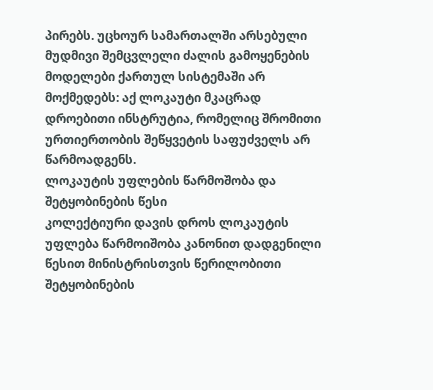პირებს. უცხოურ სამართალში არსებული მუდმივი შემცვლელი ძალის გამოყენების მოდელები ქართულ სისტემაში არ მოქმედებს: აქ ლოკაუტი მკაცრად დროებითი ინსტრუტია, რომელიც შრომითი ურთიერთობის შეწყვეტის საფუძველს არ წარმოადგენს.
ლოკაუტის უფლების წარმოშობა და შეტყობინების წესი
კოლექტიური დავის დროს ლოკაუტის უფლება წარმოიშობა კანონით დადგენილი წესით მინისტრისთვის წერილობითი შეტყობინების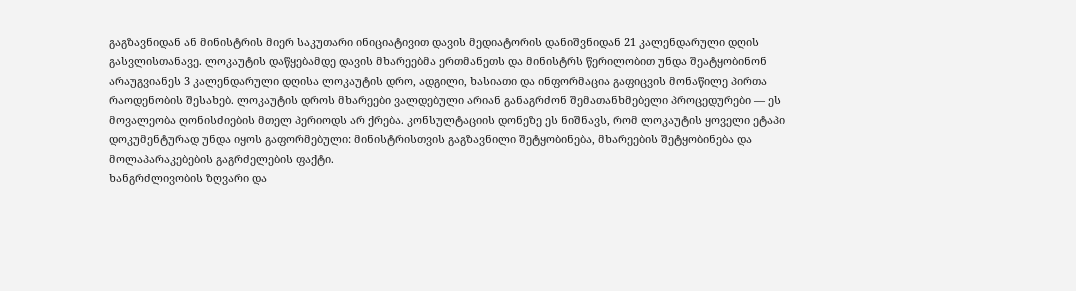გაგზავნიდან ან მინისტრის მიერ საკუთარი ინიციატივით დავის მედიატორის დანიშვნიდან 21 კალენდარული დღის გასვლისთანავე. ლოკაუტის დაწყებამდე დავის მხარეებმა ერთმანეთს და მინისტრს წერილობით უნდა შეატყობინონ არაუგვიანეს 3 კალენდარული დღისა ლოკაუტის დრო, ადგილი, ხასიათი და ინფორმაცია გაფიცვის მონაწილე პირთა რაოდენობის შესახებ. ლოკაუტის დროს მხარეები ვალდებული არიან განაგრძონ შემათანხმებელი პროცედურები — ეს მოვალეობა ღონისძიების მთელ პერიოდს არ ქრება. კონსულტაციის დონეზე ეს ნიშნავს, რომ ლოკაუტის ყოველი ეტაპი დოკუმენტურად უნდა იყოს გაფორმებული: მინისტრისთვის გაგზავნილი შეტყობინება, მხარეების შეტყობინება და მოლაპარაკებების გაგრძელების ფაქტი.
ხანგრძლივობის ზღვარი და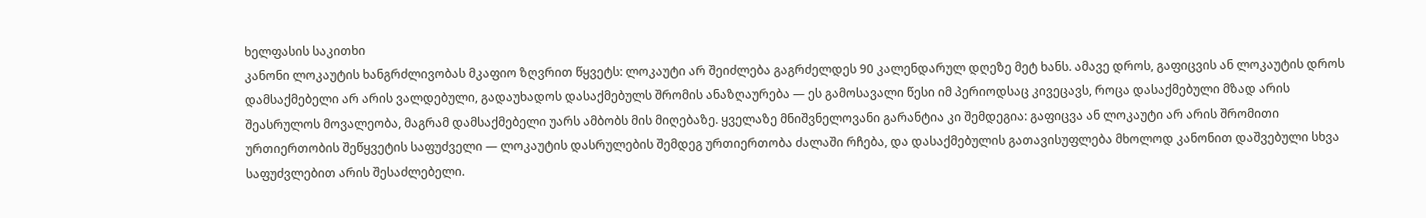ხელფასის საკითხი
კანონი ლოკაუტის ხანგრძლივობას მკაფიო ზღვრით წყვეტს: ლოკაუტი არ შეიძლება გაგრძელდეს 90 კალენდარულ დღეზე მეტ ხანს. ამავე დროს, გაფიცვის ან ლოკაუტის დროს დამსაქმებელი არ არის ვალდებული, გადაუხადოს დასაქმებულს შრომის ანაზღაურება — ეს გამოსავალი წესი იმ პერიოდსაც კივეცავს, როცა დასაქმებული მზად არის შეასრულოს მოვალეობა, მაგრამ დამსაქმებელი უარს ამბობს მის მიღებაზე. ყველაზე მნიშვნელოვანი გარანტია კი შემდეგია: გაფიცვა ან ლოკაუტი არ არის შრომითი ურთიერთობის შეწყვეტის საფუძველი — ლოკაუტის დასრულების შემდეგ ურთიერთობა ძალაში რჩება, და დასაქმებულის გათავისუფლება მხოლოდ კანონით დაშვებული სხვა საფუძვლებით არის შესაძლებელი.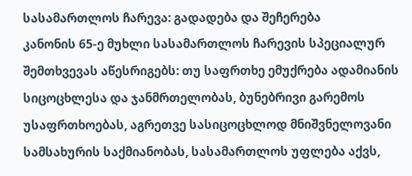სასამართლოს ჩარევა: გადადება და შეჩერება
კანონის 65-ე მუხლი სასამართლოს ჩარევის სპეციალურ შემთხვევას აწესრიგებს: თუ საფრთხე ემუქრება ადამიანის სიცოცხლესა და ჯანმრთელობას, ბუნებრივი გარემოს უსაფრთხოებას, აგრეთვე სასიცოცხლოდ მნიშვნელოვანი სამსახურის საქმიანობას, სასამართლოს უფლება აქვს,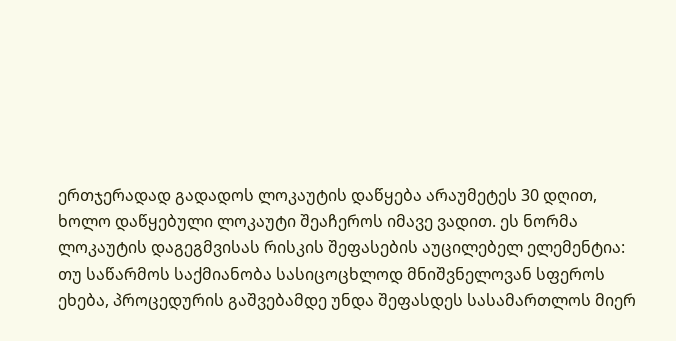ერთჯერადად გადადოს ლოკაუტის დაწყება არაუმეტეს 30 დღით, ხოლო დაწყებული ლოკაუტი შეაჩეროს იმავე ვადით. ეს ნორმა ლოკაუტის დაგეგმვისას რისკის შეფასების აუცილებელ ელემენტია: თუ საწარმოს საქმიანობა სასიცოცხლოდ მნიშვნელოვან სფეროს ეხება, პროცედურის გაშვებამდე უნდა შეფასდეს სასამართლოს მიერ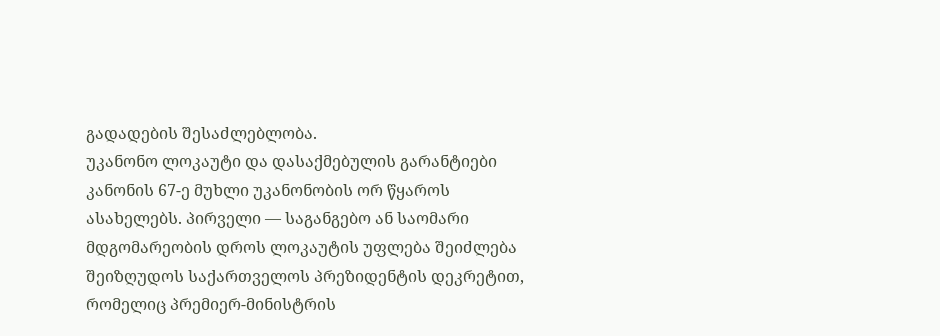გადადების შესაძლებლობა.
უკანონო ლოკაუტი და დასაქმებულის გარანტიები
კანონის 67-ე მუხლი უკანონობის ორ წყაროს ასახელებს. პირველი — საგანგებო ან საომარი მდგომარეობის დროს ლოკაუტის უფლება შეიძლება შეიზღუდოს საქართველოს პრეზიდენტის დეკრეტით, რომელიც პრემიერ-მინისტრის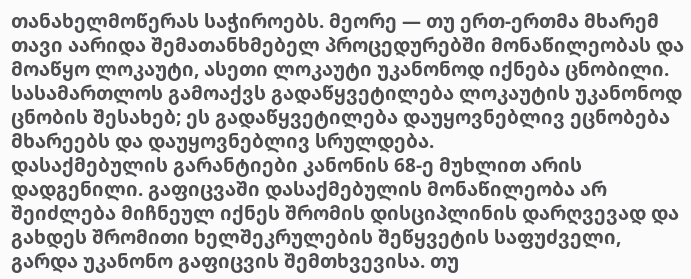თანახელმოწერას საჭიროებს. მეორე — თუ ერთ-ერთმა მხარემ თავი აარიდა შემათანხმებელ პროცედურებში მონაწილეობას და მოაწყო ლოკაუტი, ასეთი ლოკაუტი უკანონოდ იქნება ცნობილი. სასამართლოს გამოაქვს გადაწყვეტილება ლოკაუტის უკანონოდ ცნობის შესახებ; ეს გადაწყვეტილება დაუყოვნებლივ ეცნობება მხარეებს და დაუყოვნებლივ სრულდება.
დასაქმებულის გარანტიები კანონის 68-ე მუხლით არის დადგენილი. გაფიცვაში დასაქმებულის მონაწილეობა არ შეიძლება მიჩნეულ იქნეს შრომის დისციპლინის დარღვევად და გახდეს შრომითი ხელშეკრულების შეწყვეტის საფუძველი, გარდა უკანონო გაფიცვის შემთხვევისა. თუ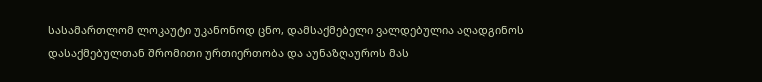სასამართლომ ლოკაუტი უკანონოდ ცნო, დამსაქმებელი ვალდებულია აღადგინოს დასაქმებულთან შრომითი ურთიერთობა და აუნაზღაუროს მას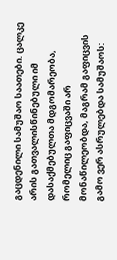გაცდენილი სამუშაო საათები. ცალკე არის გათვალისწინებული იმ დასაქმებულთა მდგომარეობა, რომელიც გაფიცვაში არ მონაწილეობდა, მაგრამ გაფიცვის გამო ვერ ასრულებდა სამუშაოს: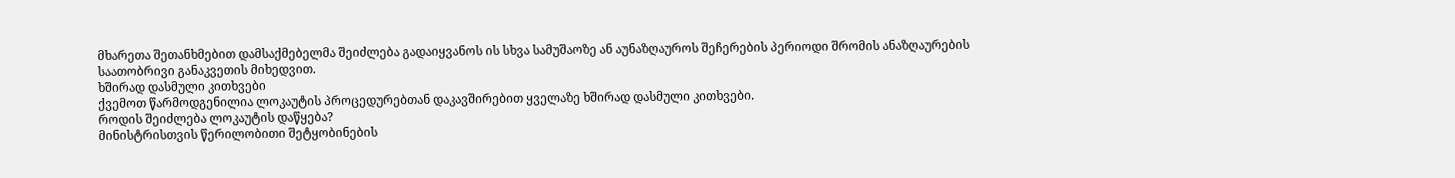მხარეთა შეთანხმებით დამსაქმებელმა შეიძლება გადაიყვანოს ის სხვა სამუშაოზე ან აუნაზღაუროს შეჩერების პერიოდი შრომის ანაზღაურების საათობრივი განაკვეთის მიხედვით.
ხშირად დასმული კითხვები
ქვემოთ წარმოდგენილია ლოკაუტის პროცედურებთან დაკავშირებით ყველაზე ხშირად დასმული კითხვები.
როდის შეიძლება ლოკაუტის დაწყება?
მინისტრისთვის წერილობითი შეტყობინების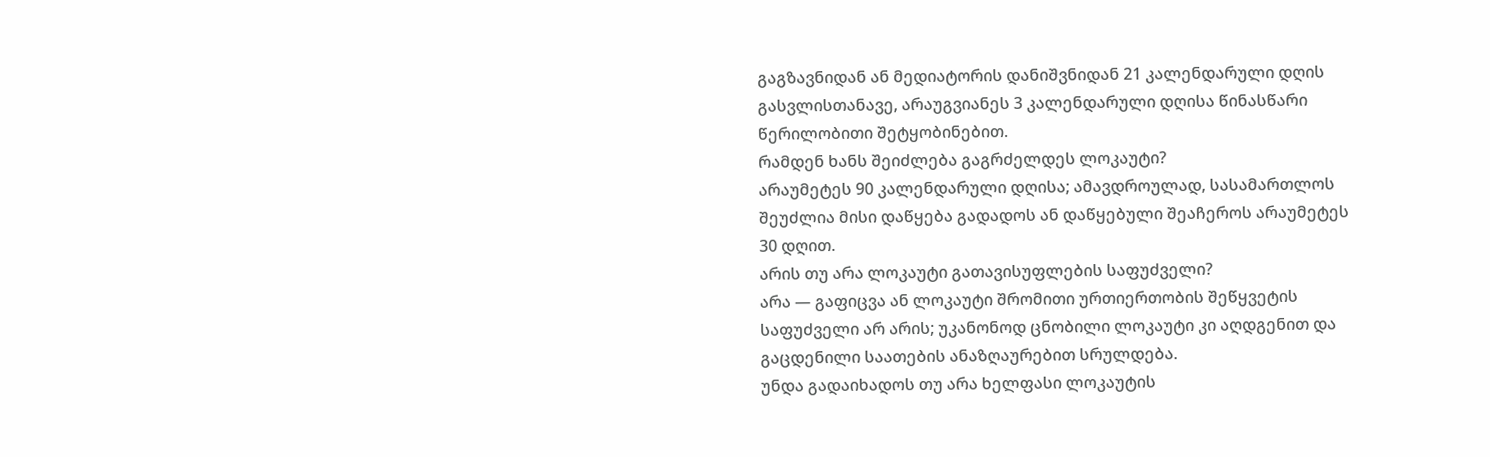გაგზავნიდან ან მედიატორის დანიშვნიდან 21 კალენდარული დღის გასვლისთანავე, არაუგვიანეს 3 კალენდარული დღისა წინასწარი წერილობითი შეტყობინებით.
რამდენ ხანს შეიძლება გაგრძელდეს ლოკაუტი?
არაუმეტეს 90 კალენდარული დღისა; ამავდროულად, სასამართლოს შეუძლია მისი დაწყება გადადოს ან დაწყებული შეაჩეროს არაუმეტეს 30 დღით.
არის თუ არა ლოკაუტი გათავისუფლების საფუძველი?
არა — გაფიცვა ან ლოკაუტი შრომითი ურთიერთობის შეწყვეტის საფუძველი არ არის; უკანონოდ ცნობილი ლოკაუტი კი აღდგენით და გაცდენილი საათების ანაზღაურებით სრულდება.
უნდა გადაიხადოს თუ არა ხელფასი ლოკაუტის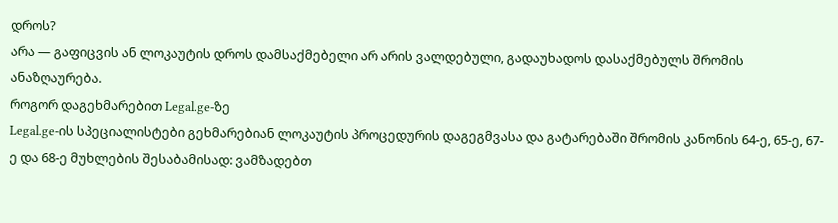დროს?
არა — გაფიცვის ან ლოკაუტის დროს დამსაქმებელი არ არის ვალდებული, გადაუხადოს დასაქმებულს შრომის ანაზღაურება.
როგორ დაგეხმარებით Legal.ge-ზე
Legal.ge-ის სპეციალისტები გეხმარებიან ლოკაუტის პროცედურის დაგეგმვასა და გატარებაში შრომის კანონის 64-ე, 65-ე, 67-ე და 68-ე მუხლების შესაბამისად: ვამზადებთ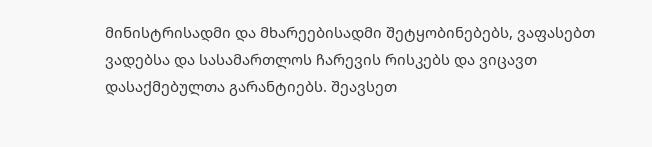მინისტრისადმი და მხარეებისადმი შეტყობინებებს, ვაფასებთ ვადებსა და სასამართლოს ჩარევის რისკებს და ვიცავთ დასაქმებულთა გარანტიებს. შეავსეთ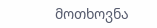მოთხოვნა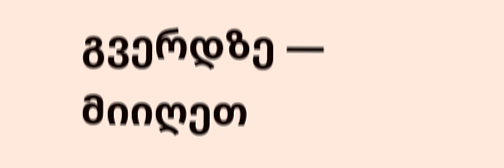გვერდზე — მიიღეთ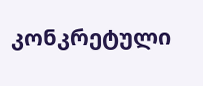კონკრეტული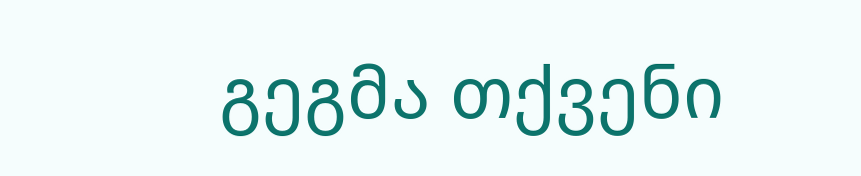გეგმა თქვენი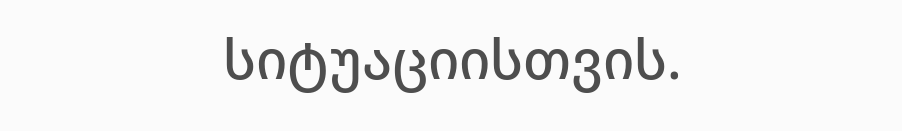სიტუაციისთვის.